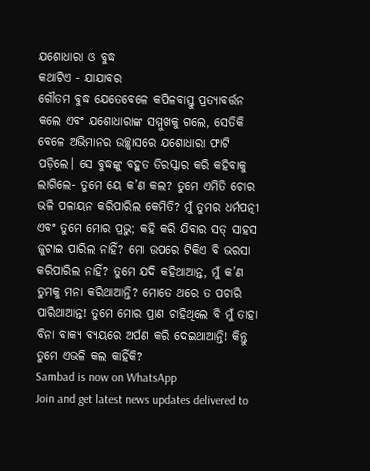ଯଶୋଧାରା ଓ ବୁଦ୍ଧ
କଥାଟିଏ - ଯାଯାବର
ଗୌତମ ବୁଦ୍ଧ ଯେତେବେଳେ କପିଳବାସ୍ତୁ ପ୍ରତ୍ୟାବର୍ତ୍ତନ କଲେ ଏବଂ ଯଶୋଧାରାଙ୍କ ସମ୍ମୁଖକୁ ଗଲେ, ସେତିକି ବେଳେ ଅଭିମାନର ଉଚ୍ଛ୍ବାସରେ ଯଶୋଧାରା ଫାଟି ପଡ଼ିଲେ। ସେ ବୁଦ୍ଧଙ୍କୁ ବହୁତ ତିରସ୍କାର କରି କହିବାକୁ ଲାଗିଲେ- ତୁମେ ୟେ କ’ଣ କଲ? ତୁମେ ଏମିତି ଚୋର ଭଳି ପଳାୟନ କରିପାରିଲ କେମିତି? ମୁଁ ତୁମର ଧର୍ମପତ୍ନୀ ଏବଂ ତୁମେ ମୋର ପ୍ରଭୁ; କହି କରି ଯିବାର ସତ୍ ସାହସ ଜୁଟାଇ ପାରିଲ ନାହିଁ? ମୋ ଉପରେ ଟିକିଏ ବି ଭରସା କରିପାରିଲ ନାହିଁ? ତୁମେ ଯଦି କହିଥାଆନ୍ତ, ମୁଁ କ’ଣ ତୁମକୁ ମନା କରିଥାଆନ୍ତି? ମୋତେ ଥରେ ତ ପଚାରି ପାରିଥାଆନ୍ତ! ତୁମେ ମୋର ପ୍ରାଣ ଚାହିଥିଲେ ବି ମୁଁ ତାହା ବିନା ବାକ୍ୟ ବ୍ୟୟରେ ଅର୍ପଣ କରି ଦେଇଥାଆନ୍ତି! କିନ୍ତୁ ତୁମେ ଏଭଳି କଲ କାହିଁକି?
Sambad is now on WhatsApp
Join and get latest news updates delivered to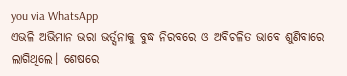you via WhatsApp
ଏଭଳି ଅଭିମାନ ଭରା ଭର୍ତ୍ସନାକୁ ବୁଦ୍ଧ ନିରବରେ ଓ ଅବିଚଳିତ ଭାବେ ଶୁଣିବାରେ ଲାଗିଥିଲେ। ଶେଷରେ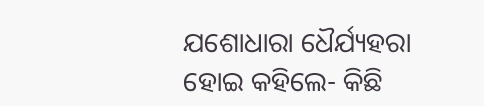ଯଶୋଧାରା ଧୈର୍ଯ୍ୟହରା ହୋଇ କହିଲେ- କିଛି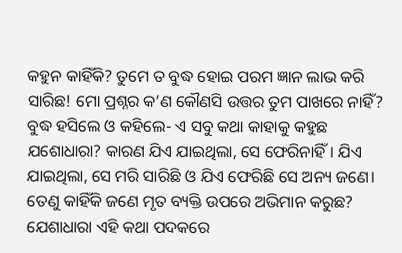କହୁନ କାହିଁକି? ତୁମେ ତ ବୁଦ୍ଧ ହୋଇ ପରମ ଜ୍ଞାନ ଲାଭ କରି ସାରିଛ! ମୋ ପ୍ରଶ୍ନର କ’ଣ କୌଣସି ଉତ୍ତର ତୁମ ପାଖରେ ନାହିଁ?
ବୁଦ୍ଧ ହସିଲେ ଓ କହିଲେ- ଏ ସବୁ କଥା କାହାକୁ କହୁଛ ଯଶୋଧାରା? କାରଣ ଯିଏ ଯାଇଥିଲା, ସେ ଫେରିନାହିଁ। ଯିଏ ଯାଇଥିଲା, ସେ ମରି ସାରିଛି ଓ ଯିଏ ଫେରିଛି ସେ ଅନ୍ୟ ଜଣେ। ତେଣୁ କାହିଁକି ଜଣେ ମୃତ ବ୍ୟକ୍ତି ଉପରେ ଅଭିମାନ କରୁଛ?
ଯେଶାଧାରା ଏହି କଥା ପଦକରେ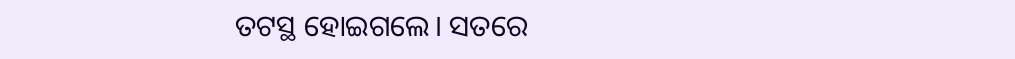ତଟସ୍ଥ ହୋଇଗଲେ। ସତରେ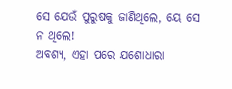ସେ ଯେଉଁ ପୁରୁଷକୁ ଜାଣିଥିଲେ, ୟେ ସେ ନ ଥିଲେ!
ଅବଶ୍ୟ, ଏହା ପରେ ଯଶୋଧାରା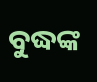ବୁଦ୍ଧଙ୍କ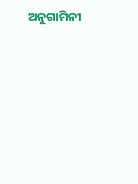ଅନୁଗାମିନୀ